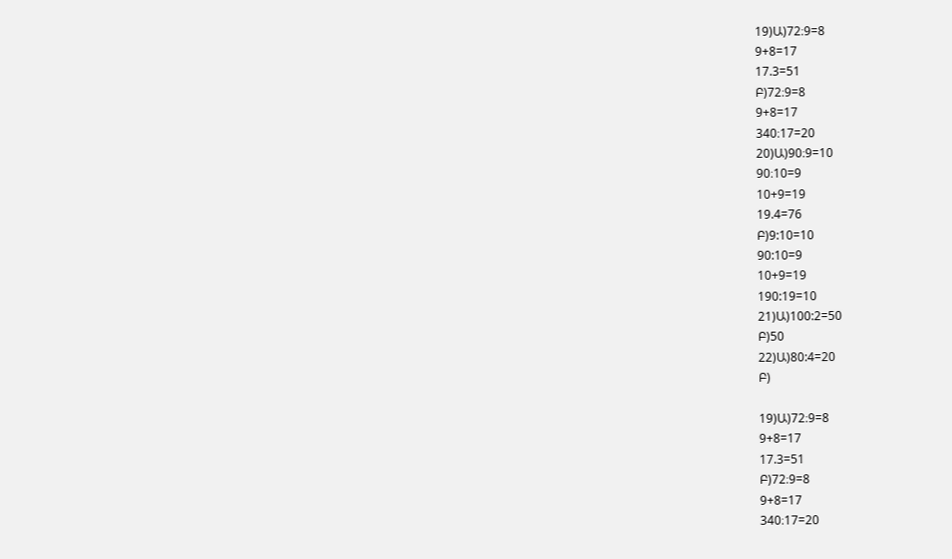19)Ա)72։9=8
9+8=17
17.3=51
Բ)72։9=8
9+8=17
340։17=20
20)Ա)90։9=10
90։10=9
10+9=19
19.4=76
Բ)9:10=10
90:10=9
10+9=19
190:19=10
21)Ա)100:2=50
Բ)50
22)Ա)80:4=20
Բ)

19)Ա)72։9=8
9+8=17
17.3=51
Բ)72։9=8
9+8=17
340։17=20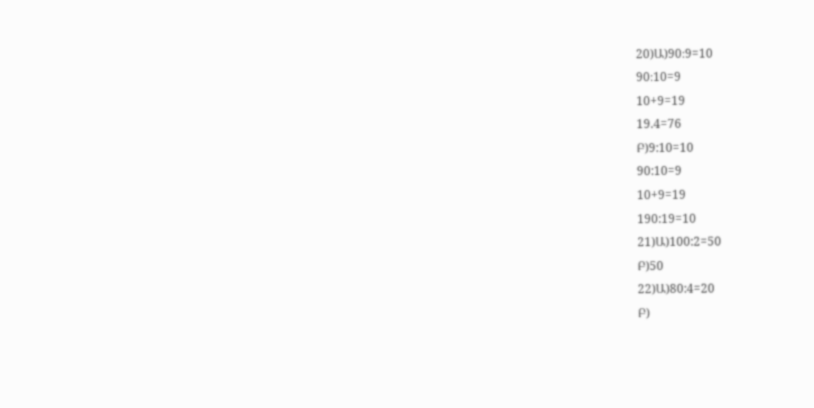20)Ա)90։9=10
90։10=9
10+9=19
19.4=76
Բ)9:10=10
90:10=9
10+9=19
190:19=10
21)Ա)100:2=50
Բ)50
22)Ա)80:4=20
Բ)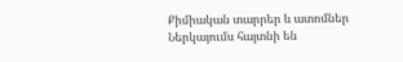Քիմիական տարրեր և ատոմներ
Ներկայումս հայտնի են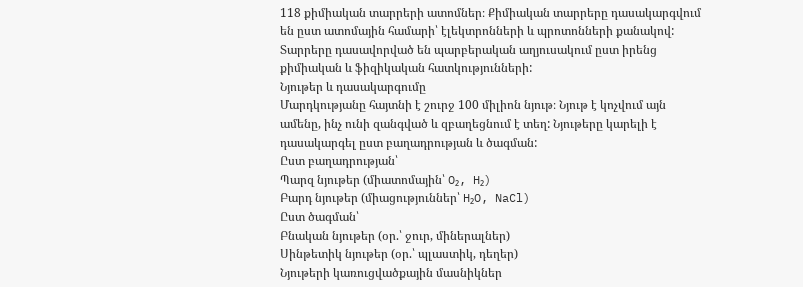118 քիմիական տարրերի ատոմներ։ Քիմիական տարրերը դասակարգվում են ըստ ատոմային համարի՝ էլեկտրոնների և պրոտոնների քանակով: Տարրերը դասավորված են պարբերական աղյուսակում ըստ իրենց քիմիական և ֆիզիկական հատկությունների:
Նյութեր և դասակարգումը
Մարդկությանը հայտնի է շուրջ 100 միլիոն նյութ։ Նյութ է կոչվում այն ամենը, ինչ ունի զանգված և զբաղեցնում է տեղ: Նյութերը կարելի է դասակարգել ըստ բաղադրության և ծագման:
Ըստ բաղադրության՝
Պարզ նյութեր (միատոմային՝ O₂, H₂)
Բարդ նյութեր (միացություններ՝ H₂O, NaCl)
Ըստ ծագման՝
Բնական նյութեր (օր.՝ ջուր, միներալներ)
Սինթետիկ նյութեր (օր.՝ պլաստիկ, դեղեր)
Նյութերի կառուցվածքային մասնիկներ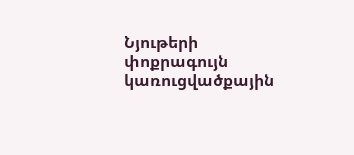Նյութերի փոքրագույն կառուցվածքային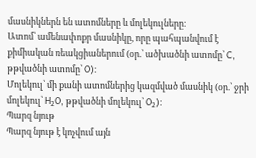մասնիկներն են ատոմները և մոլեկուլները։
Ատոմ՝ ամենափոքր մասնիկը, որը պահպանվում է քիմիական ռեակցիաներում (օր.՝ ածխածնի ատոմը՝ C, թթվածնի ատոմը՝ O)։
Մոլեկուլ՝ մի քանի ատոմներից կազմված մասնիկ (օր.՝ ջրի մոլեկուլ՝ H₂O, թթվածնի մոլեկուլ՝ O₂)։
Պարզ նյութ
Պարզ նյութ է կոչվում այն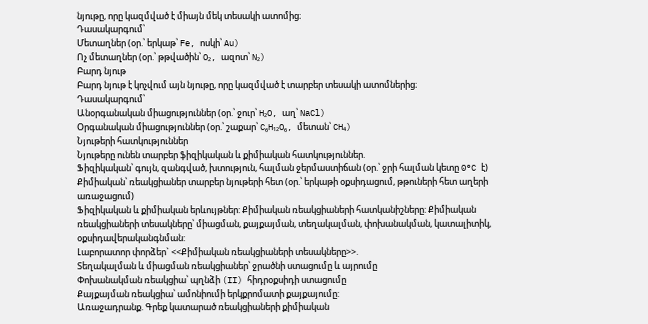նյութը, որը կազմված է միայն մեկ տեսակի ատոմից։
Դասակարգում՝
Մետաղներ (օր.՝ երկաթ՝ Fe, ոսկի՝ Au)
Ոչ մետաղներ (օր.՝ թթվածին՝ O₂, ազոտ՝ N₂)
Բարդ նյութ
Բարդ նյութ է կոչվում այն նյութը, որը կազմված է տարբեր տեսակի ատոմներից։
Դասակարգում՝
Անօրգանական միացություններ (օր.՝ ջուր՝ H₂O, աղ՝ NaCl)
Օրգանական միացություններ (օր.՝ շաքար՝ C₆H₁₂O₆, մետան՝ CH₄)
Նյութերի հատկություններ
Նյութերը ունեն տարբեր ֆիզիկական և քիմիական հատկություններ.
Ֆիզիկական՝ գույն, զանգված, խտություն, հալման ջերմաստիճան (օր.՝ ջրի հալման կետը 0°C է)
Քիմիական՝ ռեակցիաներ տարբեր նյութերի հետ (օր.՝ երկաթի օքսիդացում, թթուների հետ աղերի առաջացում)
Ֆիզիկական և քիմիական երևույթներ: Քիմիական ռեակցիաների հատկանիշները: Քիմիական ռեակցիաների տեսակները՝ միացման, քայքայման, տեղակալման, փոխանակման, կատալիտիկ, օքսիդավերականգնման:
Լաբորատոր փորձեր` <<Քիմիական ռեակցիաների տեսակները>>.
Տեղակալման և միացման ռեակցիաներ՝ ջրածնի ստացումը և այրումը
Փոխանակման ռեակցիա՝ պղնձի (II) հիդրօքսիդի ստացումը
Քայքայման ռեակցիա՝ ամոնիումի երկքրոմատի քայքայումը:
Առաջադրանք. Գրեք կատարած ռեակցիաների քիմիական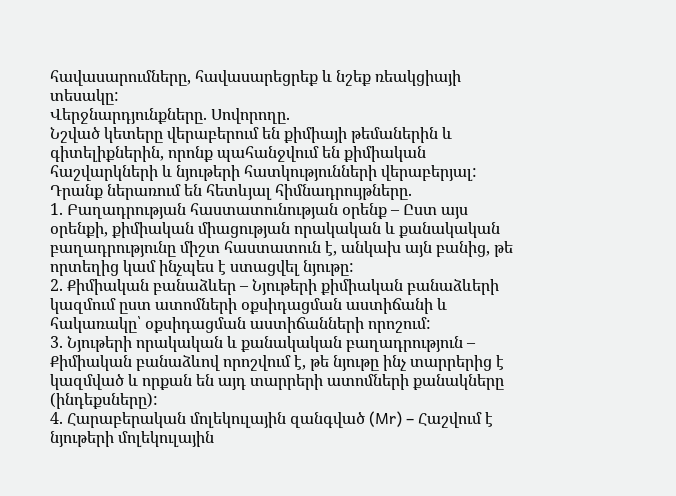հավասարումները, հավասարեցրեք և նշեք ռեակցիայի տեսակը:
Վերջնարդյունքները. Սովորողը.
Նշված կետերը վերաբերում են քիմիայի թեմաներին և գիտելիքներին, որոնք պահանջվում են քիմիական հաշվարկների և նյութերի հատկությունների վերաբերյալ: Դրանք ներառում են հետևյալ հիմնադրույթները.
1. Բաղադրության հաստատունության օրենք – Ըստ այս օրենքի, քիմիական միացության որակական և քանակական բաղադրությունը միշտ հաստատուն է, անկախ այն բանից, թե որտեղից կամ ինչպես է ստացվել նյութը:
2. Քիմիական բանաձևեր – Նյութերի քիմիական բանաձևերի կազմում ըստ ատոմների օքսիդացման աստիճանի և հակառակը՝ օքսիդացման աստիճանների որոշում:
3. Նյութերի որակական և քանակական բաղադրություն – Քիմիական բանաձևով որոշվում է, թե նյութը ինչ տարրերից է կազմված և որքան են այդ տարրերի ատոմների քանակները (ինդեքսները):
4. Հարաբերական մոլեկուլային զանգված (Mr) – Հաշվում է նյութերի մոլեկուլային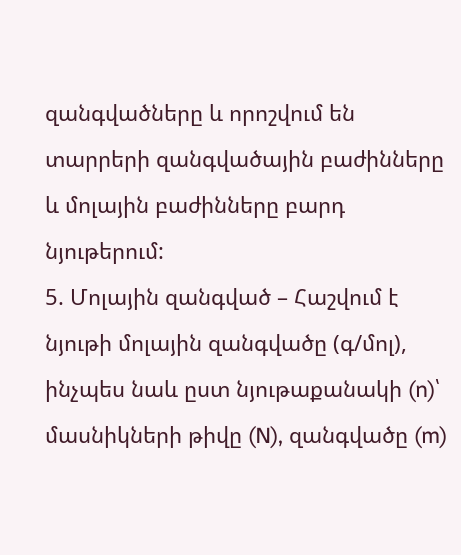զանգվածները և որոշվում են տարրերի զանգվածային բաժինները և մոլային բաժինները բարդ նյութերում:
5. Մոլային զանգված – Հաշվում է նյութի մոլային զանգվածը (գ/մոլ), ինչպես նաև ըստ նյութաքանակի (n)՝ մասնիկների թիվը (N), զանգվածը (m)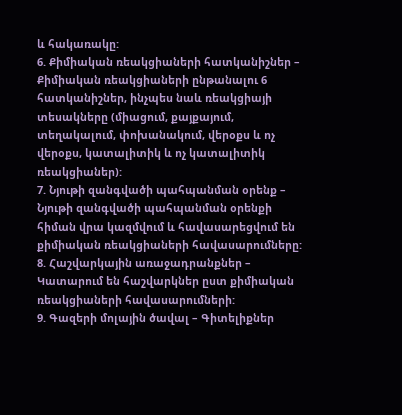և հակառակը:
6. Քիմիական ռեակցիաների հատկանիշներ – Քիմիական ռեակցիաների ընթանալու 6 հատկանիշներ, ինչպես նաև ռեակցիայի տեսակները (միացում, քայքայում, տեղակալում, փոխանակում, վերօքս և ոչ վերօքս, կատալիտիկ և ոչ կատալիտիկ ռեակցիաներ):
7. Նյութի զանգվածի պահպանման օրենք – Նյութի զանգվածի պահպանման օրենքի հիման վրա կազմվում և հավասարեցվում են քիմիական ռեակցիաների հավասարումները:
8. Հաշվարկային առաջադրանքներ – Կատարում են հաշվարկներ ըստ քիմիական ռեակցիաների հավասարումների:
9. Գազերի մոլային ծավալ – Գիտելիքներ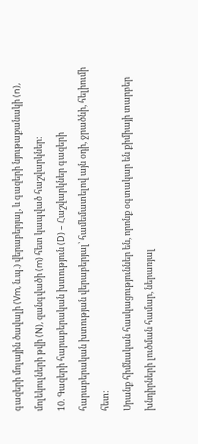գազերի մոլային ծավալի (Vm, ն.պ.) վերաբերյալ, և գազերի նյութաքանակի (n), մոլեկուլների թվի (N), զանգվածի (m) հետ կապված հաշվարկներ:
10. Գազերի հարաբերական խտություն (D) – Հաշվարկներ գազերի հարաբերական խտության վերաբերյալ՝ համեմատելով այն օդի, ջրածնի, հելիումի հետ:
Սրանք հիմնական հասկացություններ են, որոնք օգտակար են քիմիայի տարբեր խնդիրների լուծման համար, ներառյալ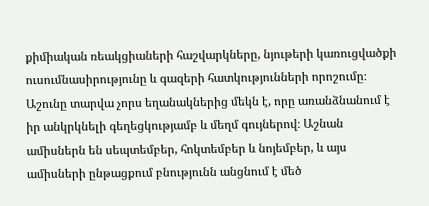քիմիական ռեակցիաների հաշվարկները, նյութերի կառուցվածքի ուսումնասիրությունը և գազերի հատկությունների որոշումը։
Աշունը տարվա չորս եղանակներից մեկն է, որը առանձնանում է իր անկրկնելի գեղեցկությամբ և մեղմ գույներով։ Աշնան ամիսներն են սեպտեմբեր, հոկտեմբեր և նոյեմբեր, և այս ամիսների ընթացքում բնությունն անցնում է մեծ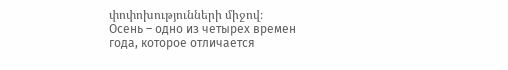փոփոխությունների միջով։
Осень – одно из четырех времен года, которое отличается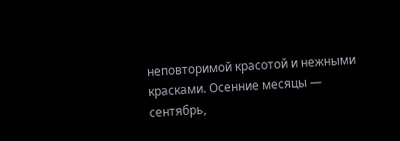неповторимой красотой и нежными красками. Осенние месяцы — сентябрь,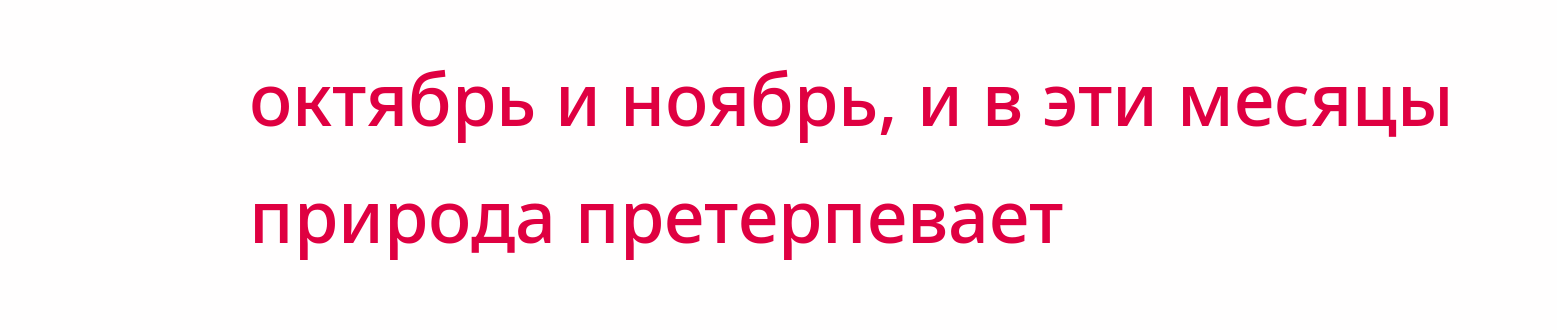октябрь и ноябрь, и в эти месяцы природа претерпевает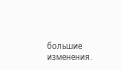большие изменения.